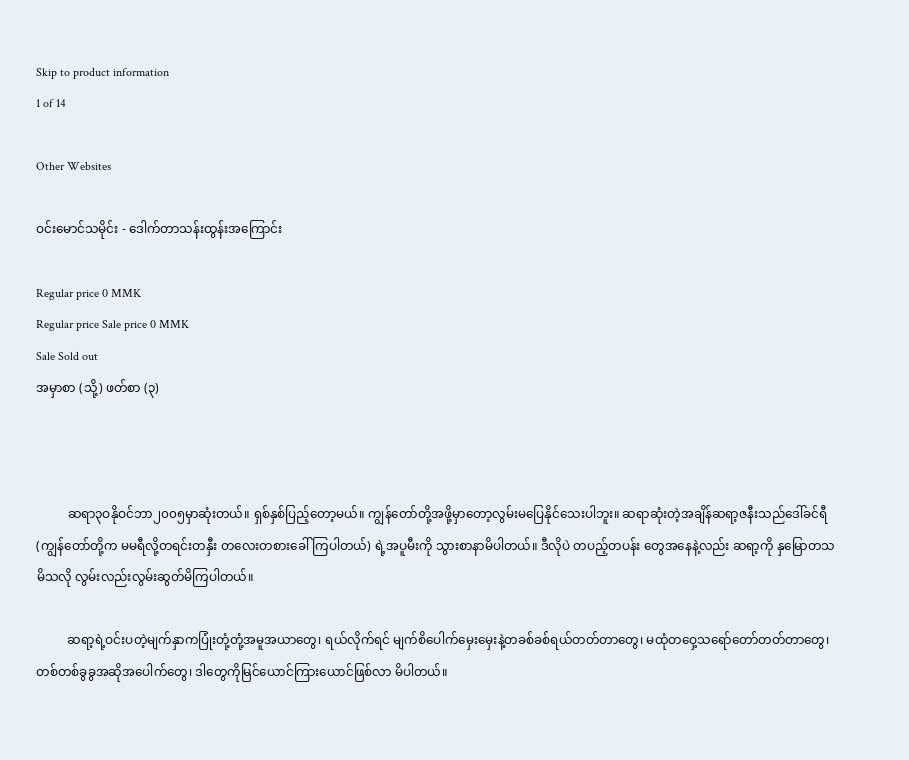Skip to product information
1 of 14

Other Websites

ဝင်းမောင်သမိုင်း - ဒေါက်တာသန်းထွန်းအကြောင်း

Regular price 0 MMK
Regular price Sale price 0 MMK
Sale Sold out
အမှာစာ (သို့) ဖတ်စာ (၃)



          ဆရာ၃ဝနိုဝင်ဘာ၂၀၀၅မှာဆုံးတယ်။ ရှစ်နှစ်ပြည့်တော့မယ်။ ကျွန်တော်တို့အဖို့မှာတော့လွမ်းမပြေနိုင်သေးပါဘူး။ ဆရာဆုံးတဲ့အချိန်ဆရာ့ဇနီးသည်ဒေါ်ခင်ရီ(ကျွန်တော်တို့က မမရီလို့တရင်းတနှီး တလေးတစားခေါ်ကြပါတယ်) ရဲ့အပူမီးကို သွားစာနာမိပါတယ်။ ဒီလိုပဲ တပည့်တပန်း တွေအနေနဲ့လည်း ဆရာ့ကို နှမြောတသမိသလို လွမ်းလည်းလွမ်းဆွတ်မိကြပါတယ်။

          ဆရာ့ရဲ့ဝင်းပတဲ့မျက်နှာကပြုံးတုံ့တုံ့အမူအယာတွေ၊ ရယ်လိုက်ရင် မျက်စိပေါက်မှေးမှေးနဲ့တခစ်ခစ်ရယ်တတ်တာတွေ၊ မထုံတဝှေ့သရော်တော်တတ်တာတွေ၊ တစ်တစ်ခွခွအဆိုအပေါက်တွေ၊ ဒါတွေကိုမြင်ယောင်ကြားယောင်ဖြစ်လာ မိပါတယ်။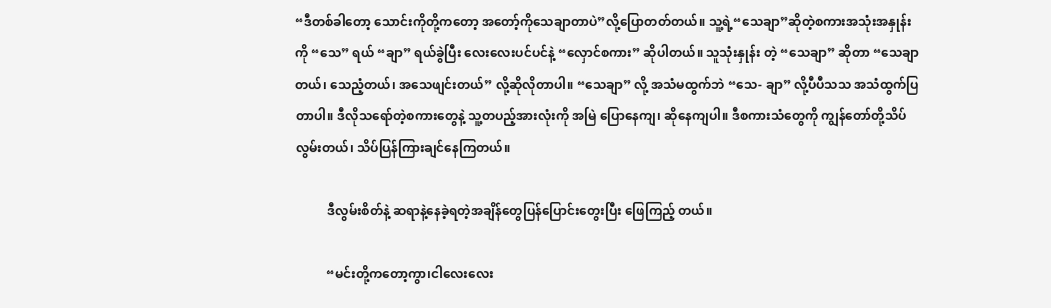“ဒီတစ်ခါတော့ သောင်းကိုတို့ကတော့ အတော့်ကိုသေချာတာပဲ”လို့ပြောတတ်တယ်။ သူ့ရဲ့“သေချာ”ဆိုတဲ့စကားအသုံးအနှုန်းကို “သေ” ရယ် “ချာ” ရယ်ခွဲပြီး လေးလေးပင်ပင်နဲ့ “လှောင်စကား” ဆိုပါတယ်။ သူသုံးနှုန်း တဲ့ “သေချာ” ဆိုတာ “သေချာတယ်၊ သေညံ့တယ်၊ အသေဖျင်းတယ်” လို့ဆိုလိုတာပါ။ “သေချာ” လို့ အသံမထွက်ဘဲ “သေ- ချာ” လို့ပီပီသသ အသံထွက်ပြတာပါ။ ဒီလိုသရော်တဲ့စကားတွေနဲ့ သူ့တပည့်အားလုံးကို အမြဲ ပြောနေကျ၊ ဆိုနေကျပါ။ ဒီစကားသံတွေကို ကျွန်တော်တို့သိပ်လွမ်းတယ်၊ သိပ်ပြန်ကြားချင်နေကြတယ်။

          ဒီလွမ်းစိတ်နဲ့ ဆရာနဲ့နေခဲ့ရတဲ့အချိန်တွေပြန်ပြောင်းတွေးပြီး ဖြေကြည့် တယ်။

          “မင်းတို့ကတော့ကွာ၊ငါလေးလေး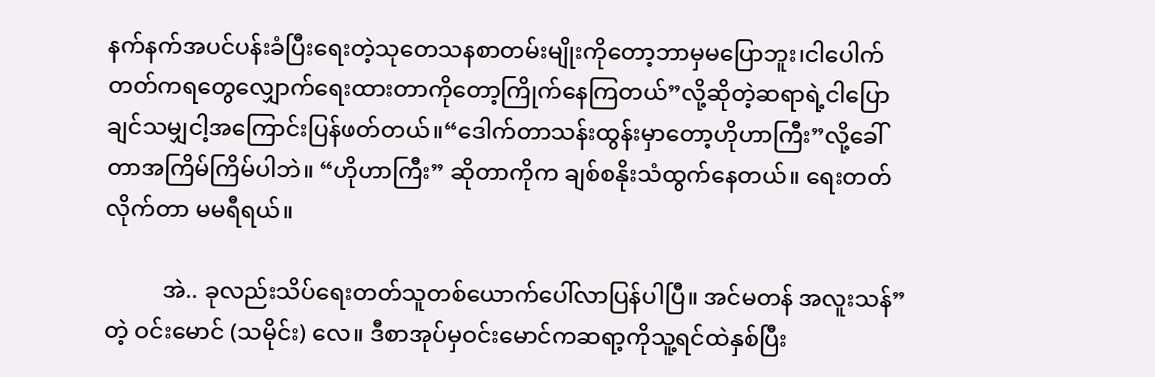နက်နက်အပင်ပန်းခံပြီးရေးတဲ့သုတေသနစာတမ်းမျိုးကိုတော့ဘာမှမပြောဘူး၊ငါပေါက်တတ်ကရတွေလျှောက်ရေးထားတာကိုတော့ကြိုက်နေကြတယ်”လို့ဆိုတဲ့ဆရာရဲ့ငါပြောချင်သမျှငါ့အကြောင်းပြန်ဖတ်တယ်။“ဒေါက်တာသန်းထွန်းမှာတော့ဟိုဟာကြီး”လို့ခေါ်တာအကြိမ်ကြိမ်ပါဘဲ။ “ဟိုဟာကြီး” ဆိုတာကိုက ချစ်စနိုးသံထွက်နေတယ်။ ရေးတတ်လိုက်တာ မမရီရယ်။

          အဲ.. ခုလည်းသိပ်ရေးတတ်သူတစ်ယောက်ပေါ်လာပြန်ပါပြီ။ အင်မတန် အလူးသန်” တဲ့ ဝင်းမောင် (သမိုင်း) လေ။ ဒီစာအုပ်မှဝင်းမောင်ကဆရာ့ကိုသူ့ရင်ထဲနှစ်ပြီး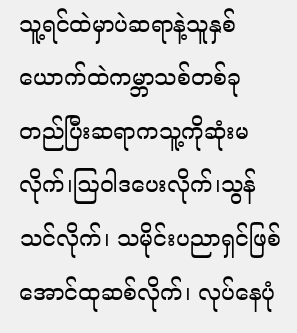သူ့ရင်ထဲမှာပဲဆရာနဲ့သူနှစ်ယောက်ထဲကမ္ဘာသစ်တစ်ခုတည်ပြီးဆရာကသူ့ကိုဆုံးမလိုက်၊ဩဝါဒပေးလိုက်၊သွန်သင်လိုက်၊ သမိုင်းပညာရှင်ဖြစ်အောင်ထုဆစ်လိုက်၊ လုပ်နေပုံ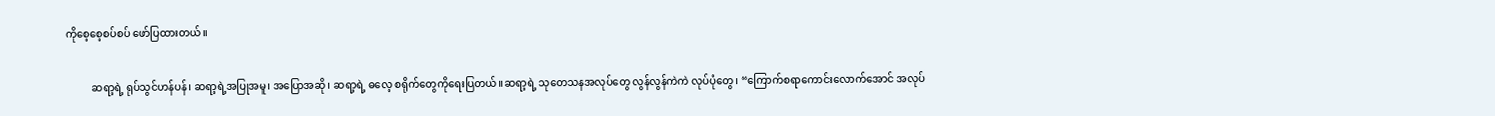ကိုစေ့စေ့စပ်စပ် ဖော်ပြထားတယ်။

          ဆရာ့ရဲ့ ရုပ်သွင်ဟန်ပန်၊ ဆရာ့ရဲ့အပြုအမူ၊ အပြောအဆို၊ ဆရာ့ရဲ့ ဓလေ့ စရိုက်တွေကိုရေးပြတယ်။ဆရာ့ရဲ့ သုတေသနအလုပ်တွေ လွန်လွန်ကဲကဲ လုပ်ပုံတွေ၊ “ကြောက်စရာကောင်းလောက်အောင် အလုပ်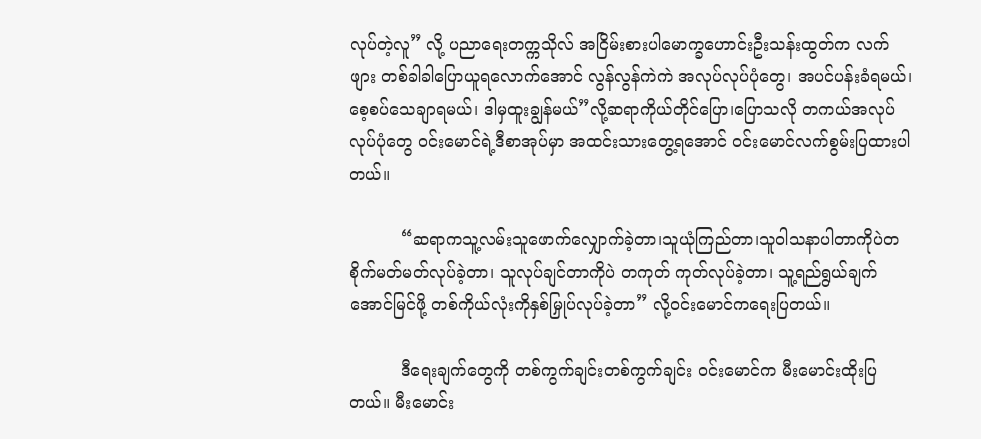လုပ်တဲ့လူ” လို့ ပညာရေးတက္ကသိုလ် အငြိမ်းစားပါမောက္ခဟောင်းဦးသန်းထွတ်က လက်ဖျား တစ်ခါခါပြောယူရလောက်အောင် လွန်လွန်ကဲကဲ အလုပ်လုပ်ပုံတွေ၊ အပင်ပန်းခံရမယ်၊စေ့စပ်သေချာရမယ်၊ ဒါမှထူးချွန်မယ်”လို့ဆရာကိုယ်တိုင်ပြော၊ပြောသလို တကယ်အလုပ်လုပ်ပုံတွေ ဝင်းမောင်ရဲ့ဒီစာအုပ်မှာ အထင်းသားတွေ့ရအောင် ဝင်းမောင်လက်စွမ်းပြထားပါတယ်။

          “ဆရာကသူ့လမ်းသူဖောက်လျှောက်ခဲ့တာ၊သူယုံကြည်တာ၊သူဝါသနာပါတာကိုပဲတစိုက်မတ်မတ်လုပ်ခဲ့တာ၊ သူလုပ်ချင်တာကိုပဲ တကုတ် ကုတ်လုပ်ခဲ့တာ၊ သူ့ရည်ရွယ်ချက်အောင်မြင်ဖို့ တစ်ကိုယ်လုံးကိုနှစ်မြှုပ်လုပ်ခဲ့တာ” လို့ဝင်းမောင်ကရေးပြတယ်။

          ဒီရေးချက်တွေကို တစ်ကွက်ချင်းတစ်ကွက်ချင်း ဝင်းမောင်က မီးမောင်းထိုးပြတယ်။ မီးမောင်း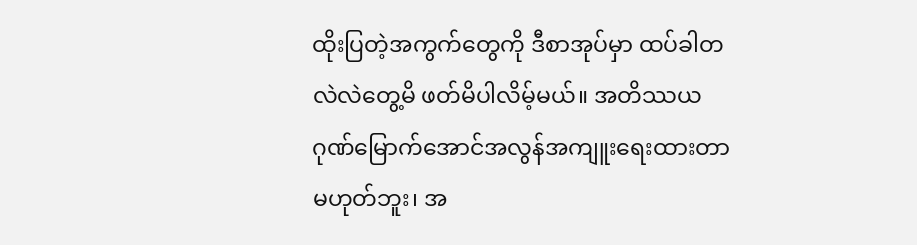ထိုးပြတဲ့အကွက်တွေကို ဒီစာအုပ်မှာ ထပ်ခါတလဲလဲတွေ့မိ ဖတ်မိပါလိမ့်မယ်။ အတိဿယဂုဏ်မြောက်အောင်အလွန်အကျူးရေးထားတာ မဟုတ်ဘူး၊ အ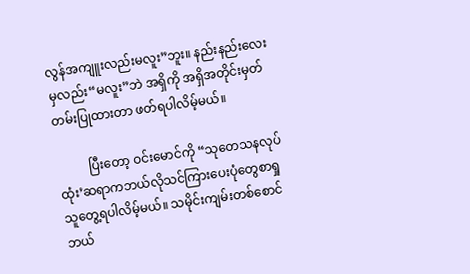လွန်အကျူးလည်းမလူး”ဘူး။ နည်းနည်းလေးမှလည်း“မလူး”ဘဲ အရှိကို အရှိအတိုင်းမှတ်တမ်းပြုထားတာ ဖတ်ရပါလိမ့်မယ်။

          ပြီးတော့ ဝင်းမောင်ကို “သုတေသနလုပ်ထုံး’ဆရာကဘယ်လိုသင်ကြားပေးပုံတွေစာရှုသူတွေ့ရပါလိမ့်မယ်။ သမိုင်းကျမ်းတစ်စောင် ဘယ်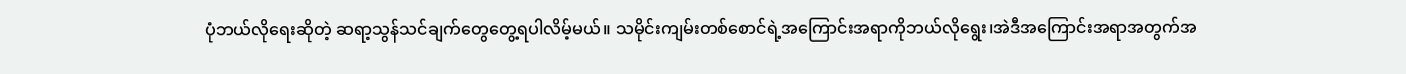ပုံဘယ်လိုရေးဆိုတဲ့ ဆရာ့သွန်သင်ချက်တွေတွေ့ရပါလိမ့်မယ်။ သမိုင်းကျမ်းတစ်စောင်ရဲ့အကြောင်းအရာကိုဘယ်လိုရွေး၊အဲဒီအကြောင်းအရာအတွက်အ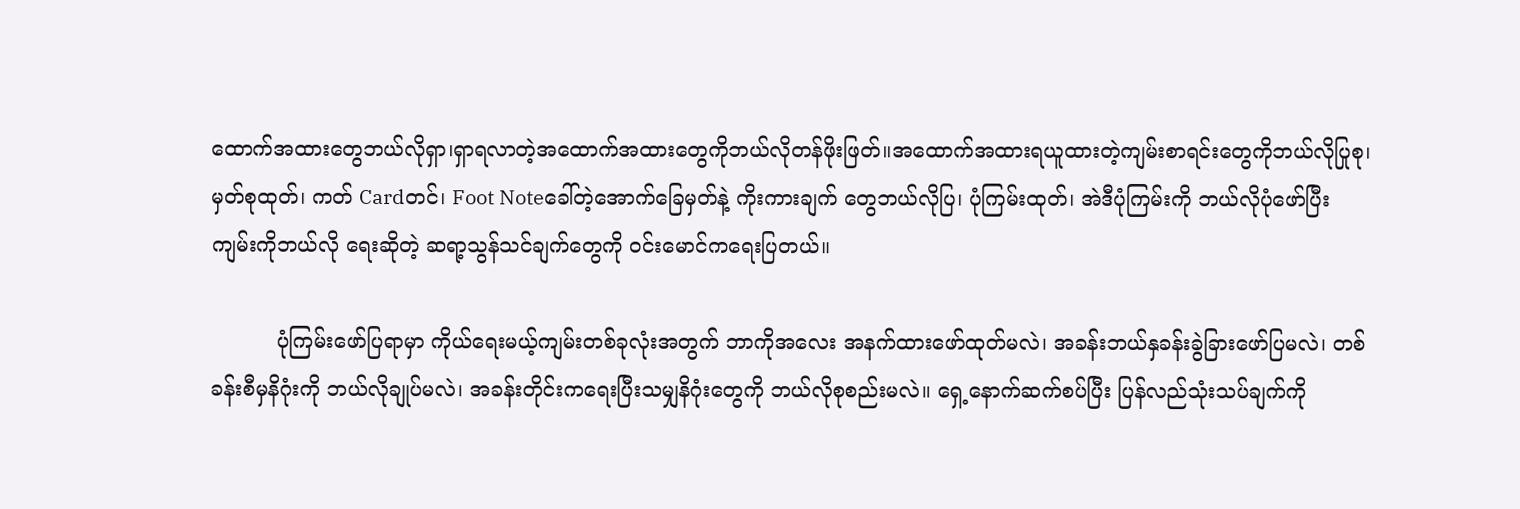ထောက်အထားတွေဘယ်လိုရှာ၊ရှာရလာတဲ့အထောက်အထားတွေကိုဘယ်လိုတန်ဖိုးဖြတ်။အထောက်အထားရယူထားတဲ့ကျမ်းစာရင်းတွေကိုဘယ်လိုပြုစု၊ မှတ်စုထုတ်၊ ကတ် Cardတင်၊ Foot Noteခေါ်တဲ့အောက်ခြေမှတ်နဲ့ ကိုးကားချက် တွေဘယ်လိုပြ၊ ပုံကြမ်းထုတ်၊ အဲဒီပုံကြမ်းကို ဘယ်လိုပုံဖော်ပြီး ကျမ်းကိုဘယ်လို ရေးဆိုတဲ့ ဆရာ့သွန်သင်ချက်တွေကို ဝင်းမောင်ကရေးပြတယ်။

          ပုံကြမ်းဖော်ပြရာမှာ ကိုယ်ရေးမယ့်ကျမ်းတစ်ခုလုံးအတွက် ဘာကိုအလေး အနက်ထားဖော်ထုတ်မလဲ၊ အခန်းဘယ်နှခန်းခွဲခြားဖော်ပြမလဲ၊ တစ်ခန်းစီမှနိဂုံးကို ဘယ်လိုချုပ်မလဲ၊ အခန်းတိုင်းကရေးပြီးသမျှနိဂုံးတွေကို ဘယ်လိုစုစည်းမလဲ။ ရှေ့နောက်ဆက်စပ်ပြီး ပြန်လည်သုံးသပ်ချက်ကို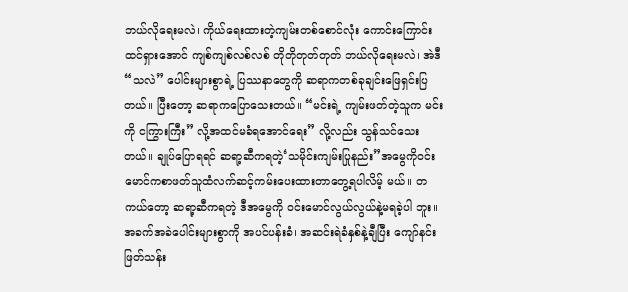ဘယ်လိုရေးမလဲ၊ ကိုယ်ရေးထားတဲ့ကျမ်းတစ်စောင်လုံး ကောင်းကြောင်းထင်ရှားအောင် ကျစ်ကျစ်လစ်လစ် တိုတိုတုတ်တုတ် ဘယ်လိုရေးမလဲ၊ အဲဒီ“သလဲ” ပေါင်းများစွာရဲ့ ပြဿနာတွေကို ဆရာကတစ်ခုချင်းဖြေရှင်းပြတယ်။ ပြီးတော့ ဆရာကပြောသေးတယ်။ “မင်းရဲ့ ကျမ်းဖတ်တဲ့သူက မင်းကို ငကြွားကြီး” လို့အထင်မခံရအောင်ရေး” လို့လည်း သွန်သင်သေးတယ်။ ချုပ်ပြောရရင် ဆရာ့ဆီကရတဲ့‘သမိုင်းကျမ်းပြုနည်း”အမွေကိုဝင်းမောင်ကစာဖတ်သူထံလက်ဆင့်ကမ်းပေးထားတာတွေ့ရပါလိမ့် မယ်။ တကယ်တော့ ဆရာ့ဆီကရတဲ့ ဒီအမွေကို ဝင်းမောင်လွယ်လွယ်နဲ့မရခဲ့ပါ ဘူး။ အခက်အခဲပေါင်းများစွာကို အပင်ပန်းခံ၊ အဆင်းရဲခံနှစ်နဲ့ချီပြီး ကျော်နင်း ဖြတ်သန်း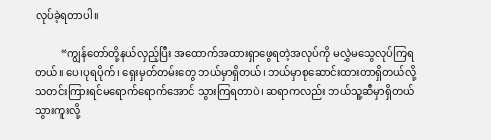လုပ်ခဲ့ရတာပါ။

          “ကျွန်တော်တို့နယ်လှည့်ပြီး အထောက်အထားရှာဖွေရတဲ့အလုပ်ကို မလွှဲမသွေလုပ်ကြရတယ်။ ပေ၊ပုရပိုက်၊ ရှေးမှတ်တမ်းတွေ ဘယ်မှာရှိတယ်၊ ဘယ်မှာစုဆောင်းထားတာရှိတယ်လို့ သတင်းကြားရင်မရောက်ရောက်အောင် သွားကြရတာပဲ၊ ဆရာကလည်း ဘယ်သူ့ဆီမှာရှိတယ်သွားကူးလို့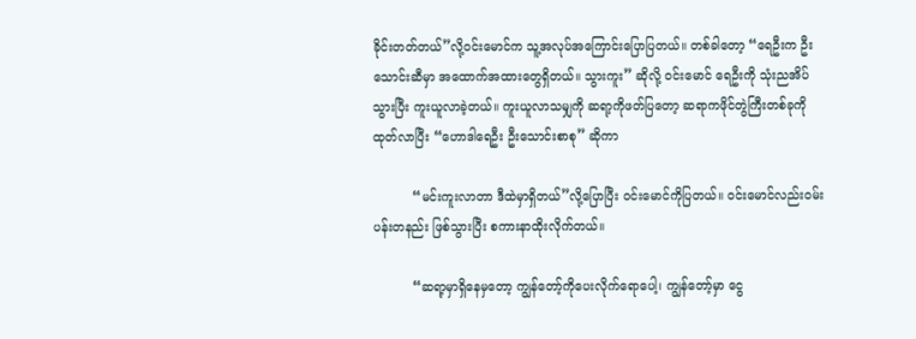ခိုင်းတတ်တယ်”လို့ဝင်းမောင်က သူ့အလုပ်အကြောင်းပြောပြတယ်။ တစ်ခါတော့ “ရေဦးက ဦးသောင်းဆီမှာ အထောက်အထားတွေရှိတယ်။ သွားကူး” ဆိုလို့ ဝင်းမောင် ရေဦးကို သုံးညအိပ်သွားပြီး ကူးယူလာခဲ့တယ်။ ကူးယူလာသမျှကို ဆရာ့ကိုဖတ်ပြတော့ ဆရာကဖိုင်တွဲကြီးတစ်ခုကိုထုတ်လာပြီး “ဟောဒါရေဦး ဦးသောင်းစာစု” ဆိုကာ

          “မင်းကူးလာတာ ဒီထဲမှာရှိတယ်”လို့ပြောပြီး ဝင်းမောင်ကိုပြတယ်။ ဝင်းမောင်လည်းဝမ်းပန်းတနည်း ဖြစ်သွားပြီး စကားနာထိုးလိုက်တယ်။

          “ဆရာ့မှာရှိနေမှတော့ ကျွန်တော့်ကိုပေးလိုက်ရောပေါ့၊ ကျွန်တော့်မှာ ငွေ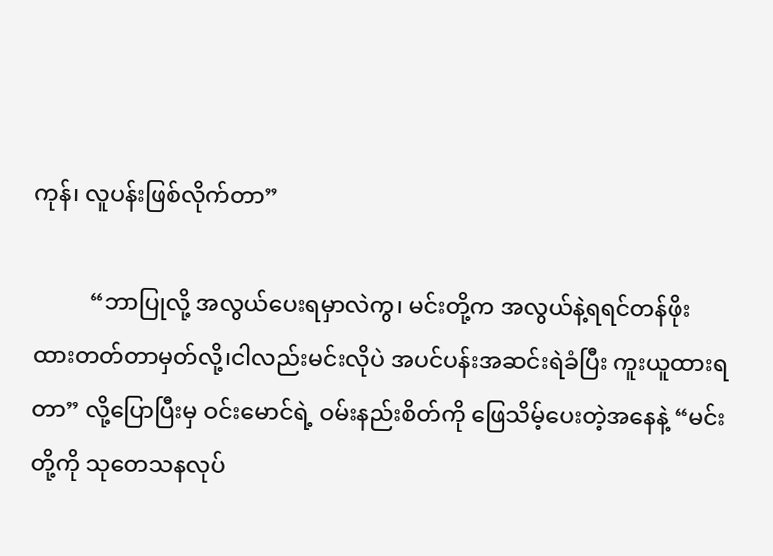ကုန်၊ လူပန်းဖြစ်လိုက်တာ”

          “ဘာပြုလို့ အလွယ်ပေးရမှာလဲကွ၊ မင်းတို့က အလွယ်နဲ့ရရင်တန်ဖိုးထားတတ်တာမှတ်လို့၊ငါလည်းမင်းလိုပဲ အပင်ပန်းအဆင်းရဲခံပြီး ကူးယူထားရ တာ” လို့ပြောပြီးမှ ဝင်းမောင်ရဲ့ ဝမ်းနည်းစိတ်ကို ဖြေသိမ့်ပေးတဲ့အနေနဲ့ “မင်းတို့ကို သုတေသနလုပ်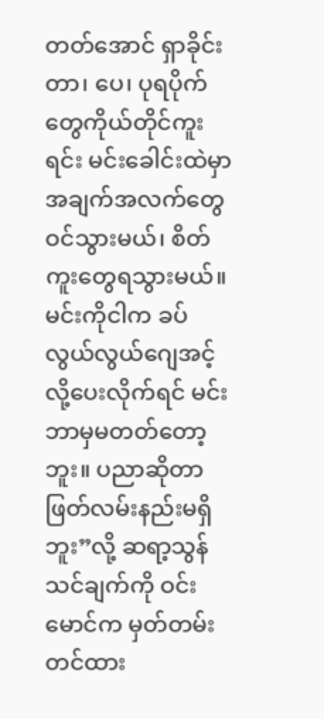တတ်အောင် ရှာခိုင်းတာ၊ ပေ၊ ပုရပိုက်တွေကိုယ်တိုင်ကူးရင်း မင်းခေါင်းထဲမှာအချက်အလက်တွေဝင်သွားမယ်၊ စိတ်ကူးတွေရသွားမယ်။ မင်းကိုငါက ခပ်လွယ်လွယ်ဂျေအင့်လို့ပေးလိုက်ရင် မင်းဘာမှမတတ်တော့ဘူး။ ပညာဆိုတာဖြတ်လမ်းနည်းမရှိဘူး”လို့ ဆရာ့သွန်သင်ချက်ကို ဝင်းမောင်က မှတ်တမ်းတင်ထား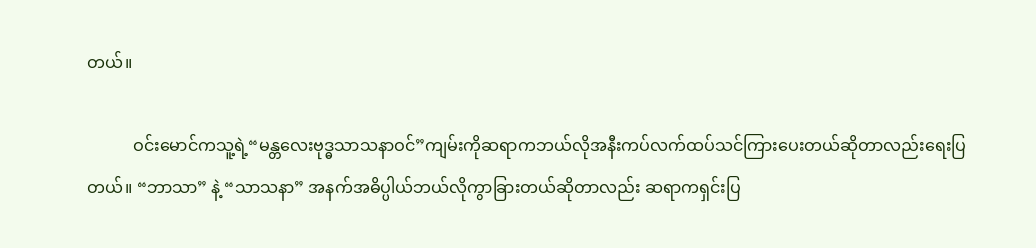တယ်။

           ဝင်းမောင်ကသူ့ရဲ့“မန္တလေးဗုဒ္ဓသာသနာဝင်”ကျမ်းကိုဆရာကဘယ်လိုအနီးကပ်လက်ထပ်သင်ကြားပေးတယ်ဆိုတာလည်းရေးပြတယ်။ “ဘာသာ” နဲ့ “သာသနာ” အနက်အဓိပ္ပါယ်ဘယ်လိုကွာခြားတယ်ဆိုတာလည်း ဆရာကရှင်းပြ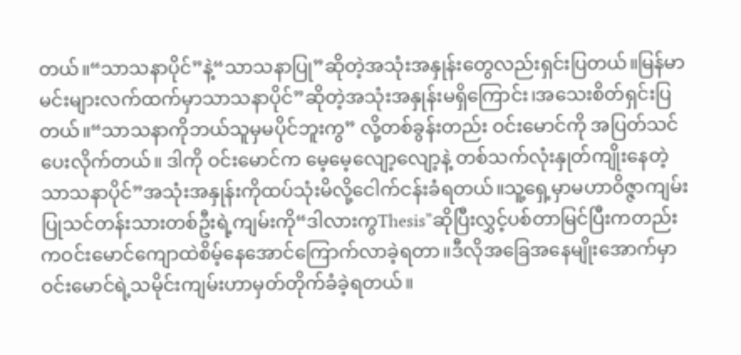တယ်။“သာသနာပိုင်”နဲ့“သာသနာပြု”ဆိုတဲ့အသုံးအနှုန်းတွေလည်းရှင်းပြတယ်။မြန်မာမင်းများလက်ထက်မှာသာသနာပိုင်”ဆိုတဲ့အသုံးအနှုန်းမရှိကြောင်း၊အသေးစိတ်ရှင်းပြတယ်။“သာသနာကိုဘယ်သူမှမပိုင်ဘူးကွ” လို့တစ်ခွန်းတည်း ဝင်းမောင်ကို အပြတ်သင်ပေးလိုက်တယ်။ ဒါကို ဝင်းမောင်က မေ့မေ့လျော့လျော့နဲ့ တစ်သက်လုံးနှုတ်ကျိုးနေတဲ့သာသနာပိုင်”အသုံးအနှုန်းကိုထပ်သုံးမိလို့ငေါက်ငန်းခံရတယ်။သူ့ရှေ့မှာမဟာဝိဇ္ဇာကျမ်းပြုသင်တန်းသားတစ်ဦးရဲ့ကျမ်းကို“ဒါလားကွThesis”ဆိုပြီးလွှင့်ပစ်တာမြင်ပြီးကတည်းကဝင်းမောင်ကျောထဲစိမ့်နေအောင်ကြောက်လာခဲ့ရတာ။ဒီလိုအခြေအနေမျိုးအောက်မှာဝင်းမောင်ရဲ့သမိုင်းကျမ်းဟာမှတ်တိုက်ခံခဲ့ရတယ်။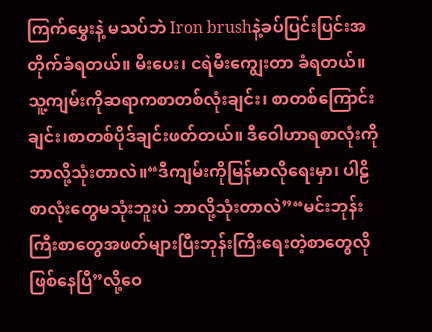ကြက်မွှေးနဲ့ မသပ်ဘဲ Iron brushနဲ့ခပ်ပြင်းပြင်းအတိုက်ခံရတယ်။ မီးပေး၊ ငရဲမီးကျွေးတာ ခံရတယ်။ သူ့ကျမ်းကိုဆရာကစာတစ်လုံးချင်း၊ စာတစ်ကြောင်းချင်း၊စာတစ်ပိုဒ်ချင်းဖတ်တယ်။ ဒီဝေါဟာရစာလုံးကို ဘာလို့သုံးတာလဲ။“ဒီကျမ်းကိုမြန်မာလိုရေးမှာ၊ ပါဠိစာလုံးတွေမသုံးဘူးပဲ ဘာလို့သုံးတာလဲ”“မင်းဘုန်းကြီးစာတွေအဖတ်များပြီးဘုန်းကြီးရေးတဲ့စာတွေလိုဖြစ်နေပြီ”လို့ဝေ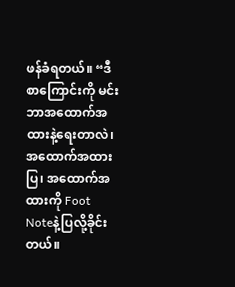ဖန်ခံရတယ်။ “ဒီစာကြောင်းကို မင်းဘာအထောက်အထားနဲ့ရေးတာလဲ၊ အထောက်အထားပြ၊ အထောက်အထားကို Foot Noteနဲ့ပြလို့ခိုင်းတယ်။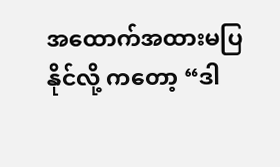အထောက်အထားမပြနိုင်လို့ ကတော့ “ဒါ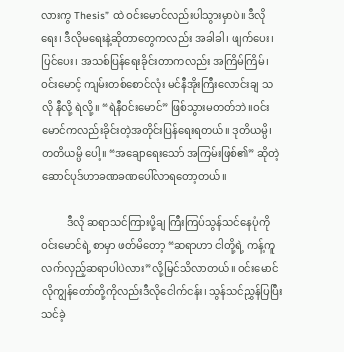လားကွ Thesis” ထဲ ဝင်းမောင်လည်းပါသွားမှာပဲ။ ဒီလိုရေး၊ ဒီလိုမရေးနဲ့ဆိုတာတွေကလည်း အခါခါ၊ ဖျက်ပေး၊ ပြင်ပေး၊ အသစ်ပြန်ရေးခိုင်းတာကလည်း အကြိမ်ကြိမ်၊ ဝင်းမောင့် ကျမ်းတစ်စောင်လုံး မင်နီအိုးကြီးလောင်းချ သလို နီလို့ ရဲလို့။ “ရဲနီဝင်းမောင်” ဖြစ်သွားမတတ်ဘဲ။ဝင်းမောင်ကလည်းခိုင်းတဲ့အတိုင်းပြန်ရေးရတယ်။ ဒုတိယမ္ပိ၊ တတိယမ္ပိ ပေါ့။ “အချောရေးသော် အကြမ်းဖြစ်၏” ဆိုတဲ့ဆောင်ပုဒ်ဟာခဏခဏပေါ်လာရတော့တယ်။

          ဒီလို ဆရာသင်ကြားပို့ချ ကြီးကြပ်သွန်သင်နေပုံကို ဝင်းမောင်ရဲ့ စာမှာ ဖတ်မိတော့ “ဆရာဟာ ငါတို့ရဲ့ ကန့်ကူလက်လှည့်ဆရာပါပဲလား”လို့မြင်သိလာတယ်။ ဝင်းမောင်လိုကျွန်တော်တို့ကိုလည်းဒီလိုငေါက်ငန်း၊ သွန်သင်ညွှန်ပြပြီးသင်ခဲ့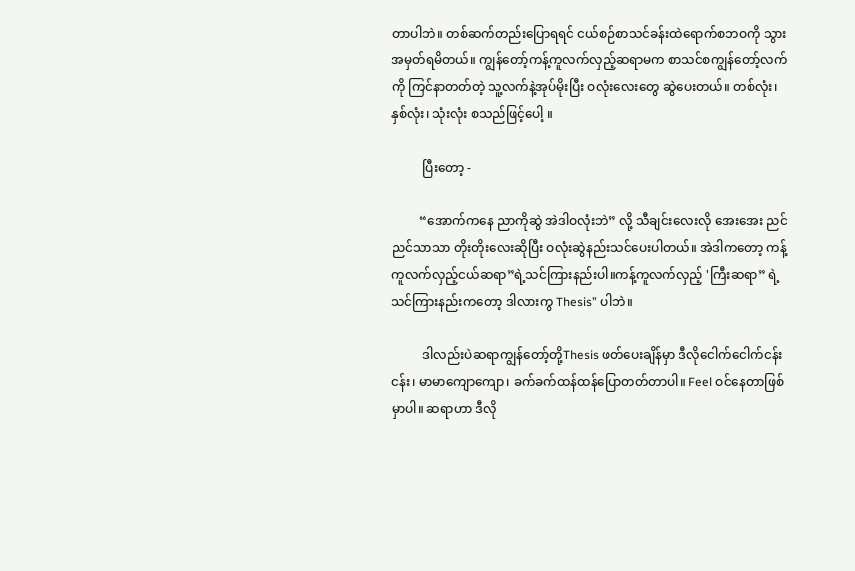တာပါဘဲ။ တစ်ဆက်တည်းပြောရရင် ငယ်စဉ်စာသင်ခန်းထဲရောက်စဘဝကို သွားအမှတ်ရမိတယ်။ ကျွန်တော့်ကန့်ကူလက်လှည့်ဆရာမက စာသင်စကျွန်တော့်လက်ကို ကြင်နာတတ်တဲ့ သူ့လက်နဲ့အုပ်မိုးပြီး ဝလုံးလေးတွေ ဆွဲပေးတယ်။ တစ်လုံး၊ နှစ်လုံး၊ သုံးလုံး စသည်ဖြင့်ပေါ့ ။

          ပြီးတော့ -

         “အောက်ကနေ ညာကိုဆွဲ အဲဒါဝလုံးဘဲ” လို့ သီချင်းလေးလို အေးအေး ညင်ညင်သာသာ တိုးတိုးလေးဆိုပြီး ဝလုံးဆွဲနည်းသင်ပေးပါတယ်။ အဲဒါကတော့ ကန့်ကူလက်လှည့်ငယ်ဆရာ”ရဲ့သင်ကြားနည်းပါ။ကန့်ကူလက်လှည့် 'ကြီးဆရာ” ရဲ့ သင်ကြားနည်းကတော့ ဒါလားကွ Thesis” ပါဘဲ။

          ဒါလည်းပဲဆရာကျွန်တော့်တို့Thesis ဖတ်ပေးချိန်မှာ ဒီလိုငေါက်ငေါက်ငန်းငန်း၊ မာမာကျောကျော၊ ခက်ခက်ထန်ထန်ပြောတတ်တာပါ။ Feel ဝင်နေတာဖြစ်မှာပါ။ ဆရာဟာ ဒီလို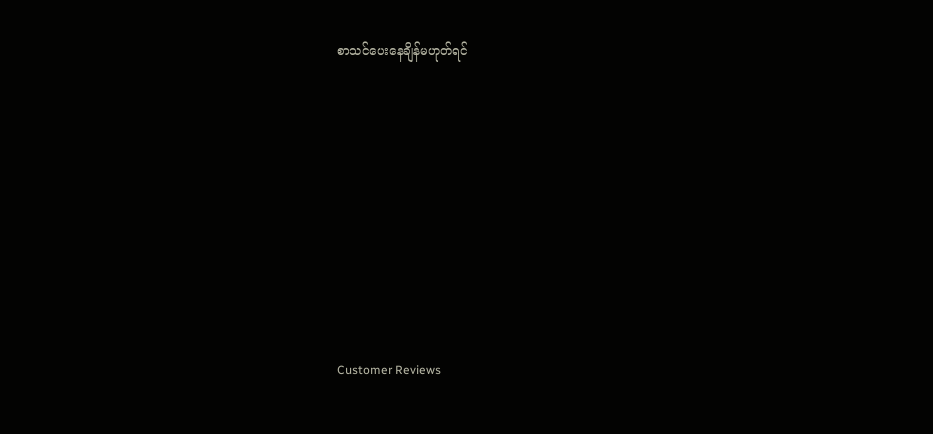စာသင်ပေးနေချိန်မဟုတ်ရင်











Customer Reviews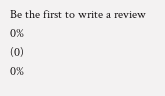Be the first to write a review
0%
(0)
0%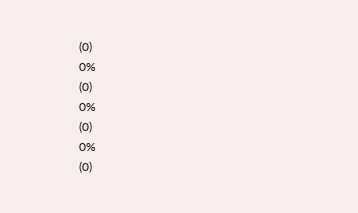(0)
0%
(0)
0%
(0)
0%
(0)